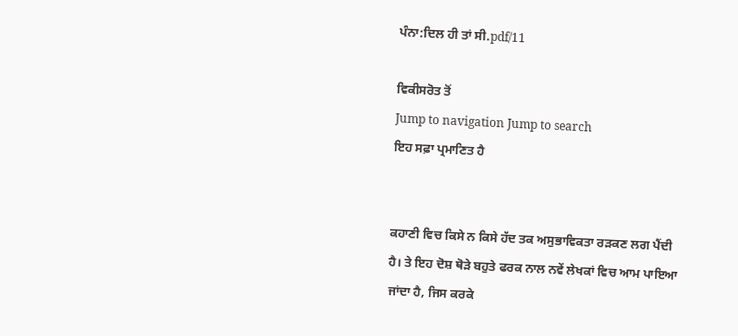ਪੰਨਾ:ਦਿਲ ਹੀ ਤਾਂ ਸੀ.pdf/11

ਵਿਕੀਸਰੋਤ ਤੋਂ
Jump to navigation Jump to search
ਇਹ ਸਫ਼ਾ ਪ੍ਰਮਾਣਿਤ ਹੈ


ਕਹਾਣੀ ਵਿਚ ਕਿਸੇ ਨ ਕਿਸੇ ਹੱਦ ਤਕ ਅਸੁਭਾਵਿਕਤਾ ਰੜਕਣ ਲਗ ਪੈਂਦੀ ਹੈ। ਤੇ ਇਹ ਦੋਸ਼ ਥੋੜੇ ਬਹੁਤੇ ਫਰਕ ਨਾਲ ਨਵੇਂ ਲੇਖਕਾਂ ਵਿਚ ਆਮ ਪਾਇਆ ਜਾਂਦਾ ਹੈ, ਜਿਸ ਕਰਕੇ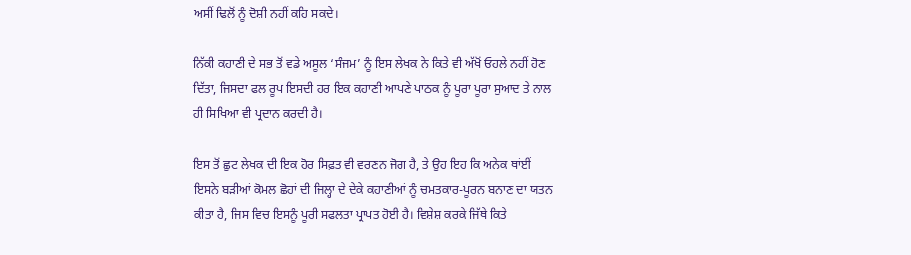ਅਸੀਂ ਢਿਲੋਂ ਨੂੰ ਦੋਸ਼ੀ ਨਹੀਂ ਕਹਿ ਸਕਦੇ।

ਨਿੱਕੀ ਕਹਾਣੀ ਦੇ ਸਭ ਤੋਂ ਵਡੇ ਅਸੂਲ ‘ਸੰਜਮ’ ਨੂੰ ਇਸ ਲੇਖਕ ਨੇ ਕਿਤੇ ਵੀ ਅੱਖੋਂ ਓਹਲੇ ਨਹੀਂ ਹੋਣ ਦਿੱਤਾ, ਜਿਸਦਾ ਫਲ ਰੂਪ ਇਸਦੀ ਹਰ ਇਕ ਕਹਾਣੀ ਆਪਣੇ ਪਾਠਕ ਨੂੰ ਪੂਰਾ ਪੂਰਾ ਸੁਆਦ ਤੇ ਨਾਲ ਹੀ ਸਿਖਿਆ ਵੀ ਪ੍ਰਦਾਨ ਕਰਦੀ ਹੈ।

ਇਸ ਤੋਂ ਛੁਟ ਲੇਖਕ ਦੀ ਇਕ ਹੋਰ ਸਿਫ਼ਤ ਵੀ ਵਰਣਨ ਜੋਗ ਹੈ, ਤੇ ਉਹ ਇਹ ਕਿ ਅਨੇਕ ਥਾਂਈਂ ਇਸਨੇ ਬੜੀਆਂ ਕੋਮਲ ਛੋਹਾਂ ਦੀ ਜਿਲ੍ਹਾ ਦੇ ਦੇਕੇ ਕਹਾਣੀਆਂ ਨੂੰ ਚਮਤਕਾਰ-ਪੂਰਨ ਬਨਾਣ ਦਾ ਯਤਨ ਕੀਤਾ ਹੈ, ਜਿਸ ਵਿਚ ਇਸਨੂੰ ਪੂਰੀ ਸਫਲਤਾ ਪ੍ਰਾਪਤ ਹੋਈ ਹੈ। ਵਿਸ਼ੇਸ਼ ਕਰਕੇ ਜਿੱਥੇ ਕਿਤੇ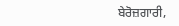ਬੇਰੋਜ਼ਗਾਰੀ,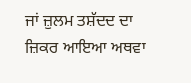ਜਾਂ ਜ਼ੁਲਮ ਤਸ਼ੱਦਦ ਦਾ ਜ਼ਿਕਰ ਆਇਆ ਅਥਵਾ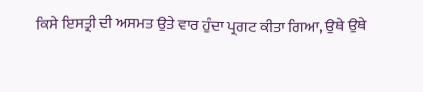ਕਿਸੇ ਇਸਤ੍ਰੀ ਦੀ ਅਸਮਤ ਉਤੇ ਵਾਰ ਹੁੰਦਾ ਪ੍ਰਗਟ ਕੀਤਾ ਗਿਆ, ਉਥੇ ਉਥੇ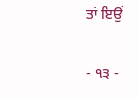ਤਾਂ ਇਉਂ

- ੧੩ -